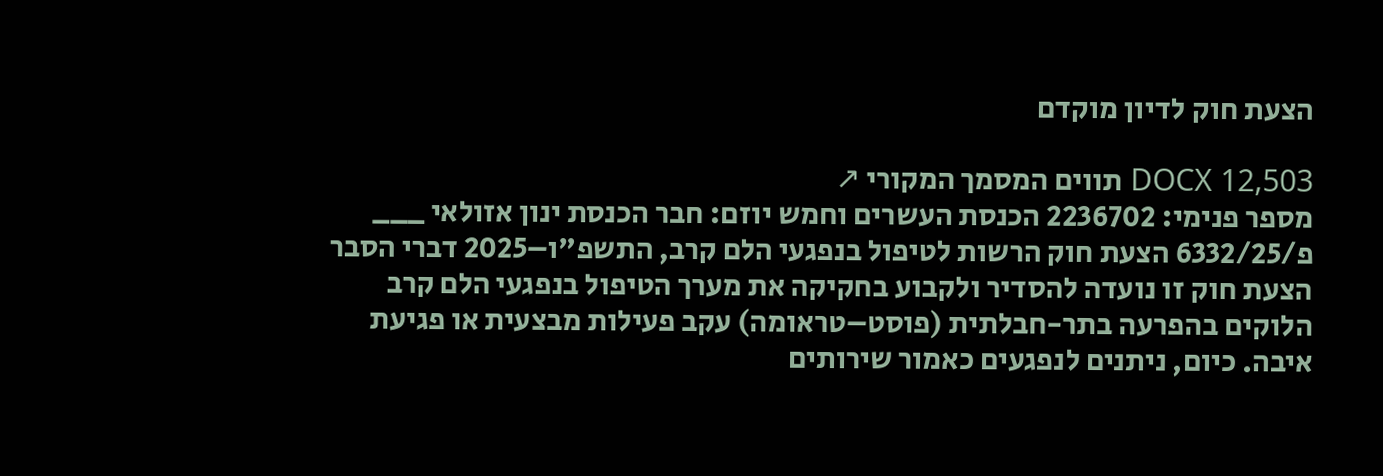הצעת חוק לדיון מוקדם

DOCX 12,503 תווים המסמך המקורי ↗
מספר פנימי: 2236702 הכנסת העשרים וחמש יוזם: חבר הכנסת ינון אזולאי ___ פ/6332/25 הצעת חוק הרשות לטיפול בנפגעי הלם קרב, התשפ"ו–2025 דברי הסבר הצעת חוק זו נועדה להסדיר ולקבוע בחקיקה את מערך הטיפול בנפגעי הלם קרב הלוקים בהפרעה בתר-חבלתית (פוסט–טראומה) עקב פעילות מבצעית או פגיעת איבה. כיום, ניתנים לנפגעים כאמור שירותים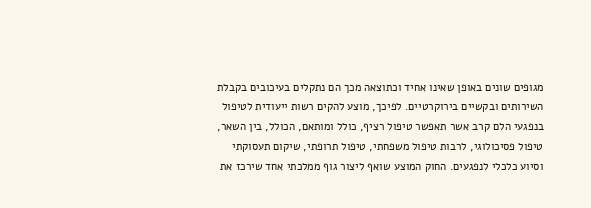מגופים שונים באופן שאינו אחיד וכתוצאה מכך הם נתקלים בעיכובים בקבלת השירותים ובקשיים בירוקרטיים. לפיכך, מוצע להקים רשות ייעודית לטיפול בנפגעי הלם קרב אשר תאפשר טיפול רציף, כולל ומותאם, הכולל, בין השאר, טיפול פסיכולוגי, לרבות טיפול משפחתי, טיפול תרופתי, שיקום תעסוקתי וסיוע כלכלי לנפגעים. החוק המוצע שואף ליצור גוף ממלכתי אחד שירכז את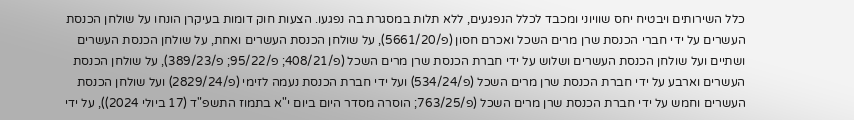כלל השירותים ויבטיח יחס שוויוני ומכבד לכלל הנפגעים, ללא תלות במסגרת בה נפגעו. הצעות חוק דומות בעיקרן הונחו על שולחן הכנסת העשרים על ידי חברי הכנסת שרן מרים השכל ואכרם חסון (פ/5661/20), על שולחן הכנסת העשרים ואחת, על שולחן הכנסת העשרים ושתיים ועל שולחן הכנסת העשרים ושלוש על ידי חברת הכנסת שרן מרים השכל (פ/408/21; פ/95/22; פ/389/23), על שולחן הכנסת העשרים וארבע על ידי חברת הכנסת שרן מרים השכל (פ/534/24) ועל ידי חברת הכנסת נעמה לזימי (פ/2829/24) ועל שולחן הכנסת העשרים וחמש על ידי חברת הכנסת שרן מרים השכל (פ/763/25; הוסרה מסדר היום ביום י"א בתמוז התשפ"ד (17 ביולי 2024)), על ידי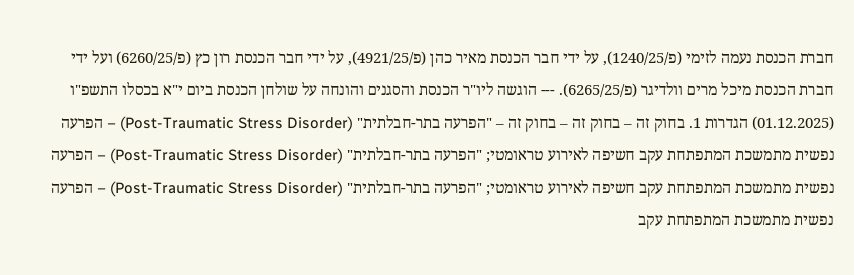חברת הכנסת נעמה לזימי (פ/1240/25), על ידי חבר הכנסת מאיר כהן (פ/4921/25), על ידי חבר הכנסת רון כץ (פ/6260/25) ועל ידי חברת הכנסת מיכל מרים וולדיגר (פ/6265/25). --- הוגשה ליו"ר הכנסת והסגנים והונחה על שולחן הכנסת ביום י"א בכסלו התשפ"ו (01.12.2025) הגדרות 1. בחוק זה – בחוק זה – בחוק זה – "הפרעה בתר-חבלתית" (Post-Traumatic Stress Disorder) – הפרעה נפשית מתמשכת המתפתחת עקב חשיפה לאירוע טראומטי; "הפרעה בתר-חבלתית" (Post-Traumatic Stress Disorder) – הפרעה נפשית מתמשכת המתפתחת עקב חשיפה לאירוע טראומטי; "הפרעה בתר-חבלתית" (Post-Traumatic Stress Disorder) – הפרעה נפשית מתמשכת המתפתחת עקב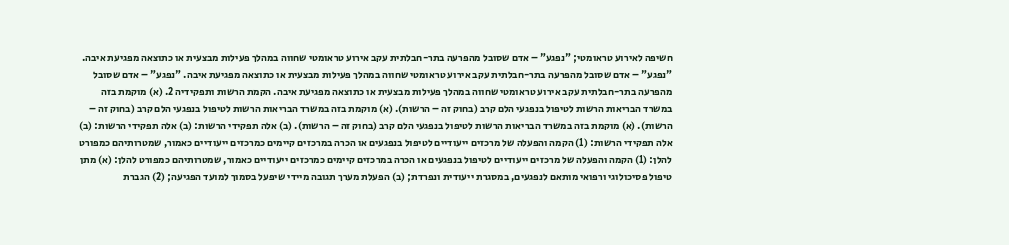חשיפה לאירוע טראומטי; "נפגע" – אדם שסובל מהפרעה בתר-חבלתית עקב אירוע טראומטי שחווה במהלך פעילות מבצעית או כתוצאה מפגיעת איבה. "נפגע" – אדם שסובל מהפרעה בתר-חבלתית עקב אירוע טראומטי שחווה במהלך פעילות מבצעית או כתוצאה מפגיעת איבה. "נפגע" – אדם שסובל מהפרעה בתר-חבלתית עקב אירוע טראומטי שחווה במהלך פעילות מבצעית או כתוצאה מפגיעת איבה. הקמת הרשות ותפקידיה 2. (א) מוקמת בזה במשרד הבריאות הרשות לטיפול בנפגעי הלם קרב (בחוק זה – הרשות). (א) מוקמת בזה במשרד הבריאות הרשות לטיפול בנפגעי הלם קרב (בחוק זה – הרשות). (א) מוקמת בזה במשרד הבריאות הרשות לטיפול בנפגעי הלם קרב (בחוק זה – הרשות). (ב) אלה תפקידי הרשות: (ב) אלה תפקידי הרשות: (ב) אלה תפקידי הרשות: (1) הקמה והפעלה של מרכזים ייעודיים לטיפול בנפגעים או הכרה במרכזים קיימים כמרכזים ייעודיים כאמור, שמטרותיהם כמפורט להלן: (1) הקמה והפעלה של מרכזים ייעודיים לטיפול בנפגעים או הכרה במרכזים קיימים כמרכזים ייעודיים כאמור, שמטרותיהם כמפורט להלן: (א) מתן טיפול פסיכולוגי ורפואי מותאם לנפגעים, במסגרת ייעודית ונפרדת; (ב) הפעלת מערך תגובה מיידי שיפעל בסמוך למועד הפגיעה; (2) הגברת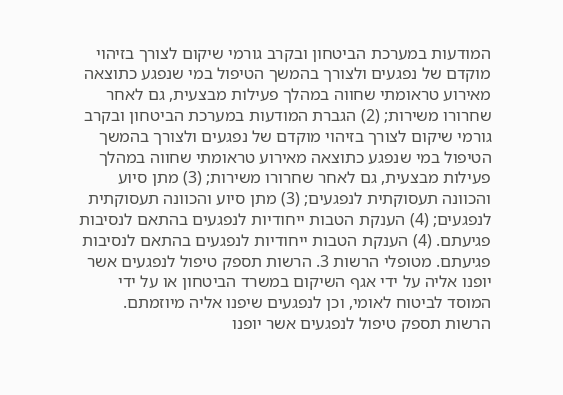המודעות במערכת הביטחון ובקרב גורמי שיקום לצורך בזיהוי מוקדם של נפגעים ולצורך בהמשך הטיפול במי שנפגע כתוצאה מאירוע טראומתי שחווה במהלך פעילות מבצעית, גם לאחר שחרורו משירות; (2) הגברת המודעות במערכת הביטחון ובקרב גורמי שיקום לצורך בזיהוי מוקדם של נפגעים ולצורך בהמשך הטיפול במי שנפגע כתוצאה מאירוע טראומתי שחווה במהלך פעילות מבצעית, גם לאחר שחרורו משירות; (3) מתן סיוע והכוונה תעסוקתית לנפגעים; (3) מתן סיוע והכוונה תעסוקתית לנפגעים; (4) הענקת הטבות ייחודיות לנפגעים בהתאם לנסיבות פגיעתם. (4) הענקת הטבות ייחודיות לנפגעים בהתאם לנסיבות פגיעתם. מטופלי הרשות 3. הרשות תספק טיפול לנפגעים אשר יופנו אליה על ידי אגף השיקום במשרד הביטחון או על ידי המוסד לביטוח לאומי, וכן לנפגעים שיפנו אליה מיוזמתם. הרשות תספק טיפול לנפגעים אשר יופנו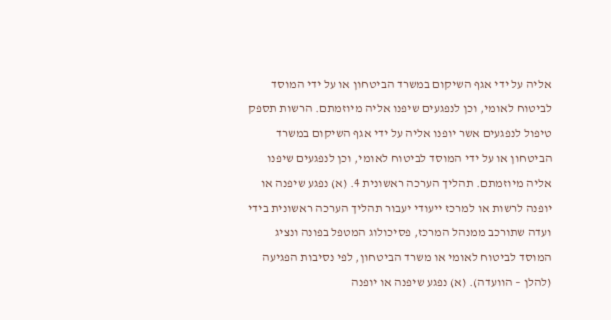אליה על ידי אגף השיקום במשרד הביטחון או על ידי המוסד לביטוח לאומי, וכן לנפגעים שיפנו אליה מיוזמתם. הרשות תספק טיפול לנפגעים אשר יופנו אליה על ידי אגף השיקום במשרד הביטחון או על ידי המוסד לביטוח לאומי, וכן לנפגעים שיפנו אליה מיוזמתם. תהליך הערכה ראשונית 4. (א) נפגע שיפנה או יופנה לרשות או למרכז ייעודי יעבור תהליך הערכה ראשונית בידי ועדה שתורכב ממנהל המרכז, פסיכולוג המטפל בפונה ונציג המוסד לביטוח לאומי או משרד הביטחון, לפי נסיבות הפגיעה (להלן – הוועדה). (א) נפגע שיפנה או יופנה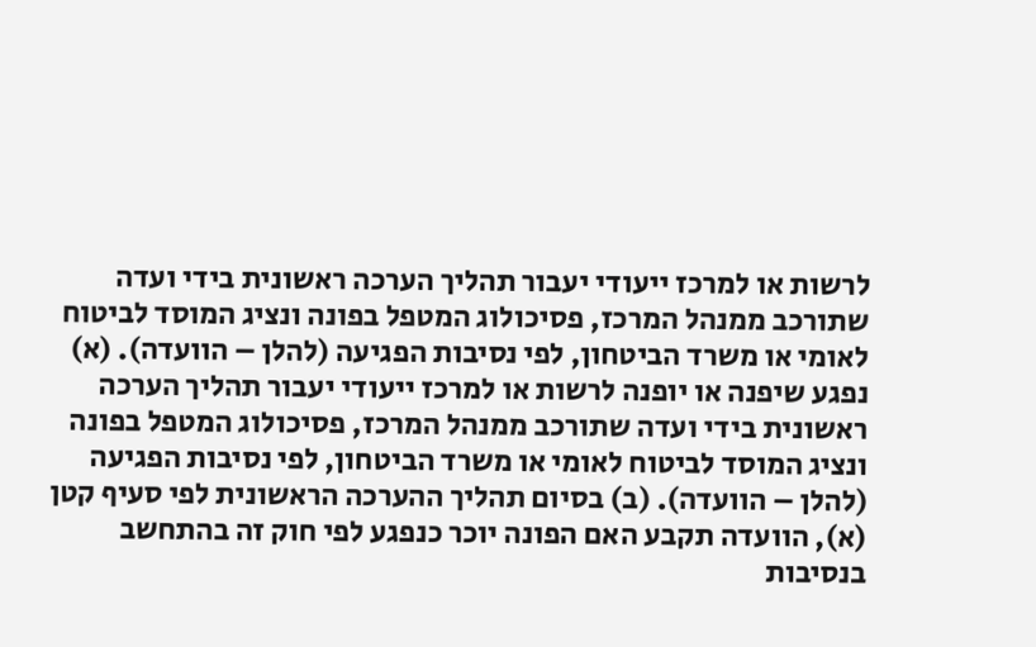לרשות או למרכז ייעודי יעבור תהליך הערכה ראשונית בידי ועדה שתורכב ממנהל המרכז, פסיכולוג המטפל בפונה ונציג המוסד לביטוח לאומי או משרד הביטחון, לפי נסיבות הפגיעה (להלן – הוועדה). (א) נפגע שיפנה או יופנה לרשות או למרכז ייעודי יעבור תהליך הערכה ראשונית בידי ועדה שתורכב ממנהל המרכז, פסיכולוג המטפל בפונה ונציג המוסד לביטוח לאומי או משרד הביטחון, לפי נסיבות הפגיעה (להלן – הוועדה). (ב) בסיום תהליך ההערכה הראשונית לפי סעיף קטן (א), הוועדה תקבע האם הפונה יוכר כנפגע לפי חוק זה בהתחשב בנסיבות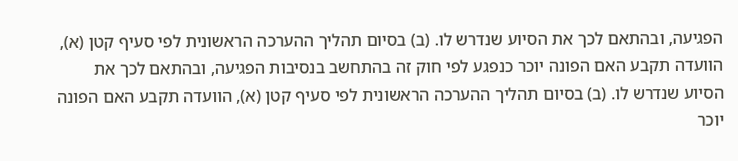הפגיעה, ובהתאם לכך את הסיוע שנדרש לו. (ב) בסיום תהליך ההערכה הראשונית לפי סעיף קטן (א), הוועדה תקבע האם הפונה יוכר כנפגע לפי חוק זה בהתחשב בנסיבות הפגיעה, ובהתאם לכך את הסיוע שנדרש לו. (ב) בסיום תהליך ההערכה הראשונית לפי סעיף קטן (א), הוועדה תקבע האם הפונה יוכר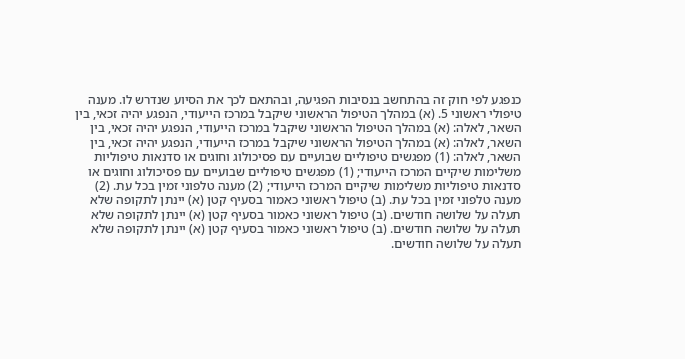כנפגע לפי חוק זה בהתחשב בנסיבות הפגיעה, ובהתאם לכך את הסיוע שנדרש לו. מענה טיפולי ראשוני 5. (א) במהלך הטיפול הראשוני שיקבל במרכז הייעודי, הנפגע יהיה זכאי, בין השאר, לאלה: (א) במהלך הטיפול הראשוני שיקבל במרכז הייעודי, הנפגע יהיה זכאי, בין השאר, לאלה: (א) במהלך הטיפול הראשוני שיקבל במרכז הייעודי, הנפגע יהיה זכאי, בין השאר, לאלה: (1) מפגשים טיפוליים שבועיים עם פסיכולוג וחוגים או סדנאות טיפוליות משלימות שיקיים המרכז הייעודי; (1) מפגשים טיפוליים שבועיים עם פסיכולוג וחוגים או סדנאות טיפוליות משלימות שיקיים המרכז הייעודי; (2) מענה טלפוני זמין בכל עת. (2) מענה טלפוני זמין בכל עת. (ב) טיפול ראשוני כאמור בסעיף קטן (א) יינתן לתקופה שלא תעלה על שלושה חודשים. (ב) טיפול ראשוני כאמור בסעיף קטן (א) יינתן לתקופה שלא תעלה על שלושה חודשים. (ב) טיפול ראשוני כאמור בסעיף קטן (א) יינתן לתקופה שלא תעלה על שלושה חודשים.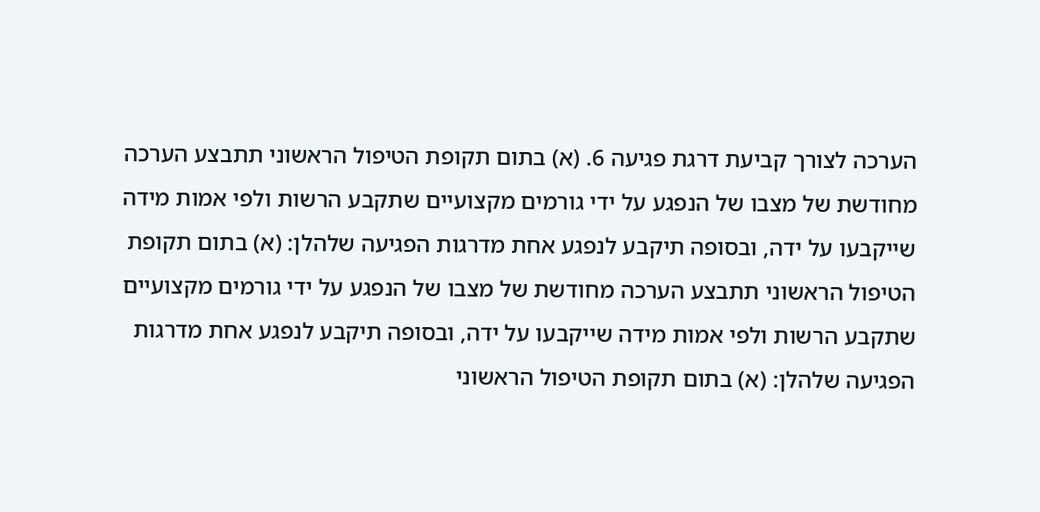הערכה לצורך קביעת דרגת פגיעה 6. (א) בתום תקופת הטיפול הראשוני תתבצע הערכה מחודשת של מצבו של הנפגע על ידי גורמים מקצועיים שתקבע הרשות ולפי אמות מידה שייקבעו על ידה, ובסופה תיקבע לנפגע אחת מדרגות הפגיעה שלהלן: (א) בתום תקופת הטיפול הראשוני תתבצע הערכה מחודשת של מצבו של הנפגע על ידי גורמים מקצועיים שתקבע הרשות ולפי אמות מידה שייקבעו על ידה, ובסופה תיקבע לנפגע אחת מדרגות הפגיעה שלהלן: (א) בתום תקופת הטיפול הראשוני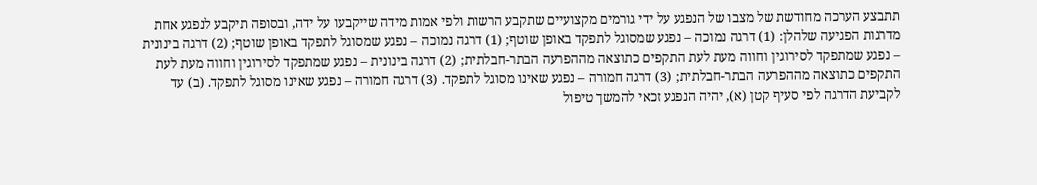תתבצע הערכה מחודשת של מצבו של הנפגע על ידי גורמים מקצועיים שתקבע הרשות ולפי אמות מידה שייקבעו על ידה, ובסופה תיקבע לנפגע אחת מדרגות הפגיעה שלהלן: (1) דרגה נמוכה – נפגע שמסוגל לתפקד באופן שוטף; (1) דרגה נמוכה – נפגע שמסוגל לתפקד באופן שוטף; (2) דרגה בינונית – נפגע שמתפקד לסירוגין וחווה מעת לעת התקפים כתוצאה מההפרעה הבתר-חבלתית; (2) דרגה בינונית – נפגע שמתפקד לסירוגין וחווה מעת לעת התקפים כתוצאה מההפרעה הבתר-חבלתית; (3) דרגה חמורה – נפגע שאינו מסוגל לתפקד. (3) דרגה חמורה – נפגע שאינו מסוגל לתפקד. (ב) עד לקביעת הדרגה לפי סעיף קטן (א), יהיה הנפגע זכאי להמשך טיפול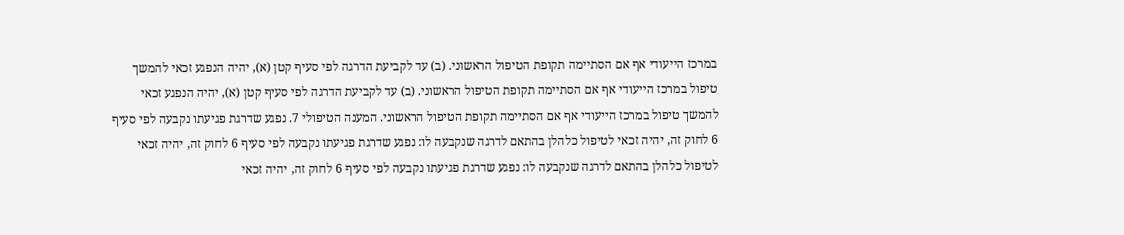במרכז הייעודי אף אם הסתיימה תקופת הטיפול הראשוני. (ב) עד לקביעת הדרגה לפי סעיף קטן (א), יהיה הנפגע זכאי להמשך טיפול במרכז הייעודי אף אם הסתיימה תקופת הטיפול הראשוני. (ב) עד לקביעת הדרגה לפי סעיף קטן (א), יהיה הנפגע זכאי להמשך טיפול במרכז הייעודי אף אם הסתיימה תקופת הטיפול הראשוני. המענה הטיפולי 7. נפגע שדרגת פגיעתו נקבעה לפי סעיף 6 לחוק זה, יהיה זכאי לטיפול כלהלן בהתאם לדרגה שנקבעה לו: נפגע שדרגת פגיעתו נקבעה לפי סעיף 6 לחוק זה, יהיה זכאי לטיפול כלהלן בהתאם לדרגה שנקבעה לו: נפגע שדרגת פגיעתו נקבעה לפי סעיף 6 לחוק זה, יהיה זכאי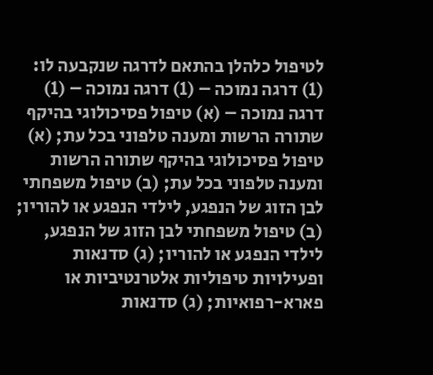לטיפול כלהלן בהתאם לדרגה שנקבעה לו: (1) דרגה נמוכה – (1) דרגה נמוכה – (1) דרגה נמוכה – (א) טיפול פסיכולוגי בהיקף שתורה הרשות ומענה טלפוני בכל עת; (א) טיפול פסיכולוגי בהיקף שתורה הרשות ומענה טלפוני בכל עת; (ב) טיפול משפחתי לבן הזוג של הנפגע, לילדי הנפגע או להוריו; (ב) טיפול משפחתי לבן הזוג של הנפגע, לילדי הנפגע או להוריו; (ג) סדנאות ופעילויות טיפוליות אלטרנטיביות או פארא-רפואיות; (ג) סדנאות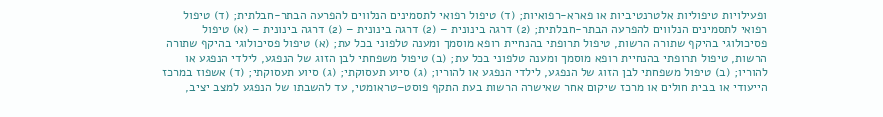ופעילויות טיפוליות אלטרנטיביות או פארא-רפואיות; (ד) טיפול רפואי לתסמינים הנלווים להפרעה הבתר-חבלתית; (ד) טיפול רפואי לתסמינים הנלווים להפרעה הבתר-חבלתית; (2) דרגה בינונית – (2) דרגה בינונית – (2) דרגה בינונית – (א) טיפול פסיכולוגי בהיקף שתורה הרשות, טיפול תרופתי בהנחיית רופא מוסמך ומענה טלפוני בכל עת; (א) טיפול פסיכולוגי בהיקף שתורה הרשות, טיפול תרופתי בהנחיית רופא מוסמך ומענה טלפוני בכל עת; (ב) טיפול משפחתי לבן הזוג של הנפגע, לילדי הנפגע או להוריו; (ב) טיפול משפחתי לבן הזוג של הנפגע, לילדי הנפגע או להוריו; (ג) סיוע תעסוקתי; (ג) סיוע תעסוקתי; (ד) אשפוז במרכז הייעודי או בבית חולים או מרכז שיקום אחר שאישרה הרשות בעת התקף פוסט–טראומטי, עד להשבתו של הנפגע למצב יציב,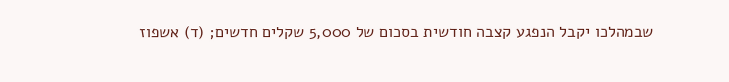שבמהלכו יקבל הנפגע קצבה חודשית בסכום של 5,000 שקלים חדשים; (ד) אשפוז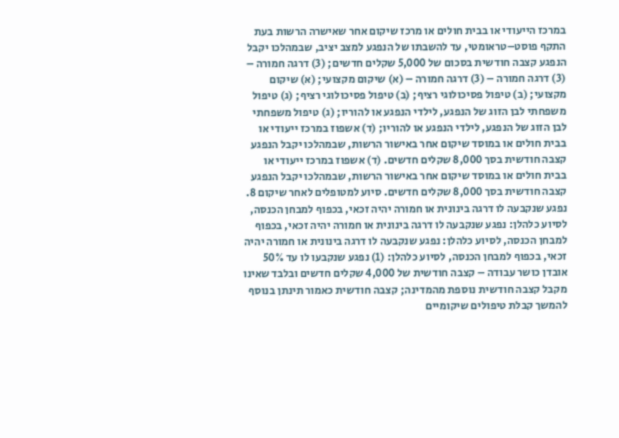במרכז הייעודי או בבית חולים או מרכז שיקום אחר שאישרה הרשות בעת התקף פוסט–טראומטי, עד להשבתו של הנפגע למצב יציב, שבמהלכו יקבל הנפגע קצבה חודשית בסכום של 5,000 שקלים חדשים; (3) דרגה חמורה – (3) דרגה חמורה – (3) דרגה חמורה – (א) שיקום מקצועי; (א) שיקום מקצועי; (ב) טיפול פסיכולוגי רציף; (ב) טיפול פסיכולוגי רציף; (ג) טיפול משפחתי לבן הזוג של הנפגע, לילדי הנפגע או להוריו; (ג) טיפול משפחתי לבן הזוג של הנפגע, לילדי הנפגע או להוריו; (ד) אשפוז במרכז ייעודי או בבית חולים או במוסד שיקום אחר באישור הרשות, שבמהלכו יקבל הנפגע קצבה חודשית בסך 8,000 שקלים חדשים. (ד) אשפוז במרכז ייעודי או בבית חולים או במוסד שיקום אחר באישור הרשות, שבמהלכו יקבל הנפגע קצבה חודשית בסך 8,000 שקלים חדשים. סיוע למטופלים לאחר שיקום 8. נפגע שנקבעה לו דרגה בינונית או חמורה יהיה זכאי, בכפוף למבחן הכנסה, לסיוע כלהלן: נפגע שנקבעה לו דרגה בינונית או חמורה יהיה זכאי, בכפוף למבחן הכנסה, לסיוע כלהלן: נפגע שנקבעה לו דרגה בינונית או חמורה יהיה זכאי, בכפוף למבחן הכנסה, לסיוע כלהלן: (1) נפגע שנקבעו לו עד 50% אובדן כושר עבודה – קצבה חודשית של 4,000 שקלים חדשים ובלבד שאינו מקבל קצבה חודשית נוספת מהמדינה; קצבה חודשית כאמור תינתן בנוסף להמשך קבלת טיפולים שיקומיים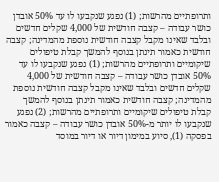ותרופתיים מהרשות; (1) נפגע שנקבעו לו עד 50% אובדן כושר עבודה – קצבה חודשית של 4,000 שקלים חדשים ובלבד שאינו מקבל קצבה חודשית נוספת מהמדינה; קצבה חודשית כאמור תינתן בנוסף להמשך קבלת טיפולים שיקומיים ותרופתיים מהרשות; (1) נפגע שנקבעו לו עד 50% אובדן כושר עבודה – קצבה חודשית של 4,000 שקלים חדשים ובלבד שאינו מקבל קצבה חודשית נוספת מהמדינה; קצבה חודשית כאמור תינתן בנוסף להמשך קבלת טיפולים שיקומיים ותרופתיים מהרשות; (2) נפגע שנקבעו לו יותר מ-50% אובדן כושר עבודה – קצבה כאמור בפסקה (1), סיוע במימון דיור או דיור במוסד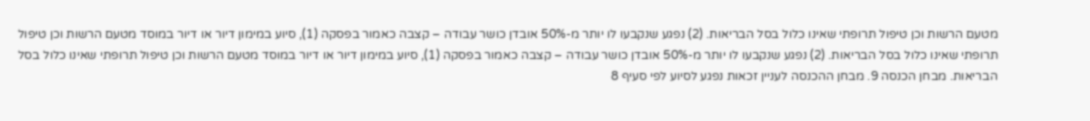מטעם הרשות וכן טיפול תרופתי שאינו כלול בסל הבריאות. (2) נפגע שנקבעו לו יותר מ-50% אובדן כושר עבודה – קצבה כאמור בפסקה (1), סיוע במימון דיור או דיור במוסד מטעם הרשות וכן טיפול תרופתי שאינו כלול בסל הבריאות. (2) נפגע שנקבעו לו יותר מ-50% אובדן כושר עבודה – קצבה כאמור בפסקה (1), סיוע במימון דיור או דיור במוסד מטעם הרשות וכן טיפול תרופתי שאינו כלול בסל הבריאות. מבחן הכנסה 9. מבחן ההכנסה לעניין זכאות נפגע לסיוע לפי סעיף 8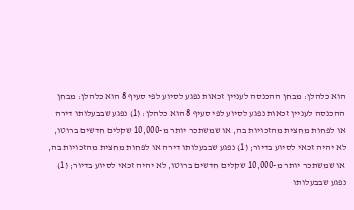הוא כלהלן: מבחן ההכנסה לעניין זכאות נפגע לסיוע לפי סעיף 8 הוא כלהלן: מבחן ההכנסה לעניין זכאות נפגע לסיוע לפי סעיף 8 הוא כלהלן: (1) נפגע שבבעלותו דירה או לפחות מחצית מהזכויות בה, או שמשתכר יותר מ-10,000 שקלים חדשים ברוטו, לא יהיה זכאי לסיוע בדיור; (1) נפגע שבבעלותו דירה או לפחות מחצית מהזכויות בה, או שמשתכר יותר מ-10,000 שקלים חדשים ברוטו, לא יהיה זכאי לסיוע בדיור; (1) נפגע שבבעלותו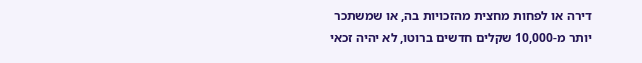דירה או לפחות מחצית מהזכויות בה, או שמשתכר יותר מ-10,000 שקלים חדשים ברוטו, לא יהיה זכאי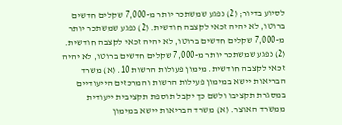לסיוע בדיור; (2) נפגע שמשתכר יותר מ-7,000 שקלים חדשים ברוטו, לא יהיה זכאי לקצבה חודשית. (2) נפגע שמשתכר יותר מ-7,000 שקלים חדשים ברוטו, לא יהיה זכאי לקצבה חודשית. (2) נפגע שמשתכר יותר מ-7,000 שקלים חדשים ברוטו, לא יהיה זכאי לקצבה חודשית. מימון פעולות הרשות 10. (א) משרד הבריאות יישא במימון פעילות הרשות והמרכזים הייעודיים במסגרת תקציבו ולשם כך יקבל תוספת תקציבית ייעודית ממשרד האוצר. (א) משרד הבריאות יישא במימון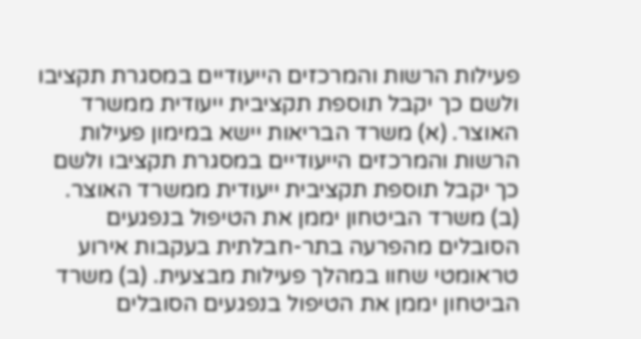פעילות הרשות והמרכזים הייעודיים במסגרת תקציבו ולשם כך יקבל תוספת תקציבית ייעודית ממשרד האוצר. (א) משרד הבריאות יישא במימון פעילות הרשות והמרכזים הייעודיים במסגרת תקציבו ולשם כך יקבל תוספת תקציבית ייעודית ממשרד האוצר. (ב) משרד הביטחון יממן את הטיפול בנפגעים הסובלים מהפרעה בתר-חבלתית בעקבות אירוע טראומטי שחוו במהלך פעילות מבצעית. (ב) משרד הביטחון יממן את הטיפול בנפגעים הסובלים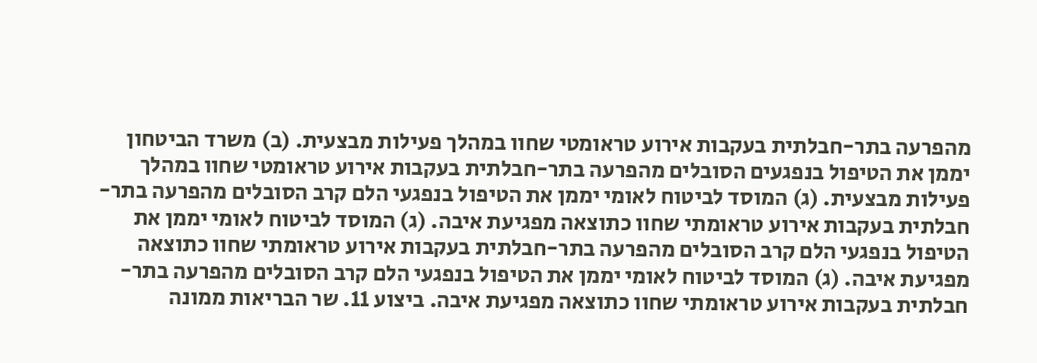מהפרעה בתר-חבלתית בעקבות אירוע טראומטי שחוו במהלך פעילות מבצעית. (ב) משרד הביטחון יממן את הטיפול בנפגעים הסובלים מהפרעה בתר-חבלתית בעקבות אירוע טראומטי שחוו במהלך פעילות מבצעית. (ג) המוסד לביטוח לאומי יממן את הטיפול בנפגעי הלם קרב הסובלים מהפרעה בתר-חבלתית בעקבות אירוע טראומתי שחוו כתוצאה מפגיעת איבה. (ג) המוסד לביטוח לאומי יממן את הטיפול בנפגעי הלם קרב הסובלים מהפרעה בתר-חבלתית בעקבות אירוע טראומתי שחוו כתוצאה מפגיעת איבה. (ג) המוסד לביטוח לאומי יממן את הטיפול בנפגעי הלם קרב הסובלים מהפרעה בתר-חבלתית בעקבות אירוע טראומתי שחוו כתוצאה מפגיעת איבה. ביצוע 11. שר הבריאות ממונה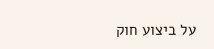על ביצוע חוק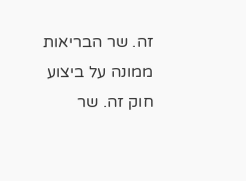זה. שר הבריאות ממונה על ביצוע חוק זה. שר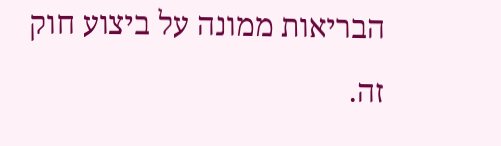הבריאות ממונה על ביצוע חוק זה.